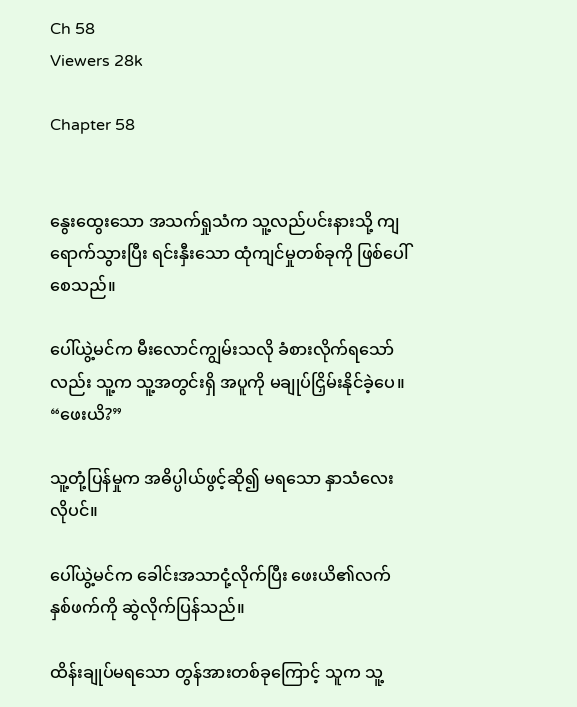Ch 58
Viewers 28k

Chapter 58


နွေးထွေးသော အသက်ရှုသံက သူ့လည်ပင်းနားသို့ ကျရောက်သွားပြီး ရင်းနှီးသော ထုံကျင်မှုတစ်ခုကို ဖြစ်ပေါ်စေသည်။

ပေါ်ယွဲ့မင်က မီးလောင်ကျွမ်းသလို ခံစားလိုက်ရသော်လည်း သူ့က သူ့အတွင်းရှိ အပူကို မချုပ်ငြှိမ်းနိုင်ခဲ့ပေ။ “ဖေးယိ?”

သူ့တုံ့ပြန်မှုက အဓိပ္ပါယ်ဖွင့်ဆို၍ မရသော နှာသံလေးလိုပင်။

ပေါ်ယွဲ့မင်က ခေါင်းအသာငုံ့လိုက်ပြီး ဖေးယိ၏လက်နှစ်ဖက်ကို ဆွဲလိုက်ပြန်သည်။

ထိန်းချုပ်မရသော တွန်အားတစ်ခုကြောင့် သူက သူ့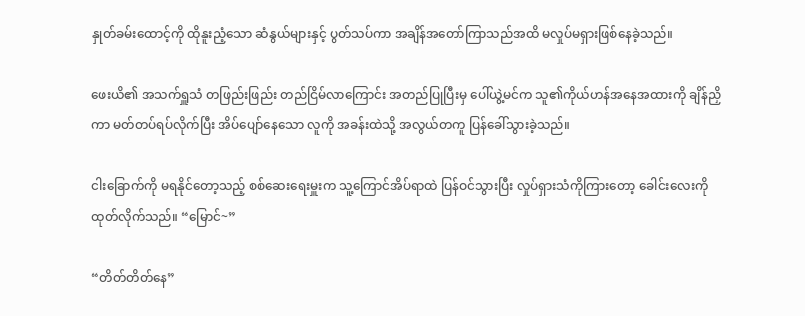နှုတ်ခမ်းထောင့်ကို ထိုနူးညံ့သော ဆံနွယ်များနှင့် ပွတ်သပ်ကာ အချိန်အတော်ကြာသည်အထိ မလှုပ်မရှားဖြစ်နေခဲ့သည်။

ဖေးယိ၏ အသက်ရှူသံ တဖြည်းဖြည်း တည်ငြိမ်လာကြောင်း အတည်ပြုပြီးမှ ပေါ်ယွဲ့မင်က သူ၏ကိုယ်ဟန်အနေအထားကို ချိန်ညှိကာ မတ်တပ်ရပ်လိုက်ပြီး အိပ်ပျော်နေသော လူကို အခန်းထဲသို့ အလွယ်တကူ ပြန်ခေါ်သွားခဲ့သည်။

ငါးခြောက်ကို မရနိုင်တော့သည့် စစ်ဆေးရေးမှူးက သူ့ကြောင်အိပ်ရာထဲ ပြန်ဝင်သွားပြီး လှုပ်ရှားသံကိုကြားတော့ ခေါင်းလေးကို ထုတ်လိုက်သည်။ “မြောင်~”

“တိတ်တိတ်နေ”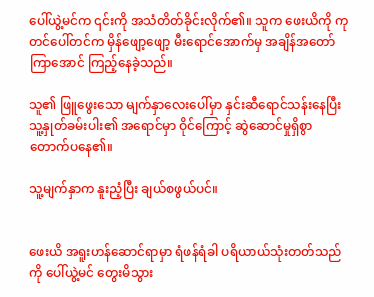ပေါ်ယွဲ့မင်က ၎င်းကို အသံတိတ်ခိုင်းလိုက်၏။ သူက ဖေးယိကို ကုတင်ပေါ်တင်က မှိန်ဖျော့ဖျော့ မီးရောင်အောက်မှ အချိန်အတော်ကြာအောင် ကြည့်နေခဲ့သည်။

သူ၏ ဖြူဖွေးသော မျက်နှာလေးပေါ်မှာ နှင်းဆီရောင်သန်းနေပြီး သူ့နှုတ်ခမ်းပါး၏ အရောင်မှာ ဝိုင်ကြောင့် ဆွဲဆောင်မှုရှိစွာ တောက်ပနေ၏။

သူ့မျက်နှာက နူးညံ့ပြီး ချယ်စဖွယ်ပင်။


ဖေးယိ အရူးဟန်ဆောင်ရာမှာ ရံဖန်ရံခါ ပရိယာယ်သုံးတတ်သည်ကို ပေါ်ယွဲ့မင် တွေးမိသွား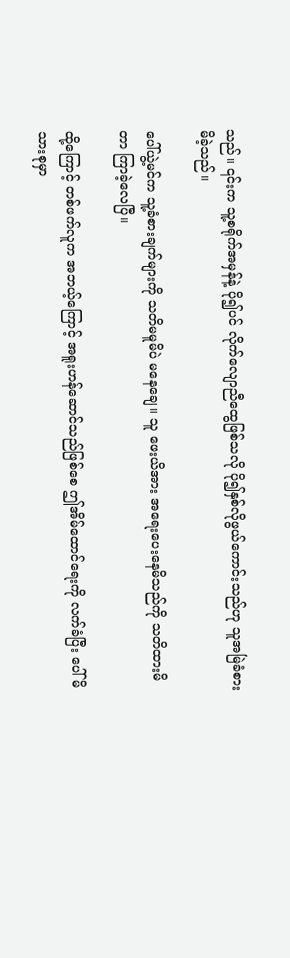သည်။ ၎င်းက သူ့စရိုက်အမှန်နဲ့ ပို၍ပင် လိုက်လျောညီထွေဖြစ်သလို ပို၍နှစ်လိုဖွယ်ကောင်းသည်ဟု သူအမြဲခံစားမိခဲ့သည်။

ပေါ်ယွဲ့မင်က သူ့ခံစားချက်များကို သတိမမူမိပဲ မနေချေ။ သူ ဖေးယိအား အရေးပေးနေမိသည်ကို သတိထားမိတာ ကြာခဲ့လေပြီ။

ထို့ကြောင့် တစ်ဖက်လူက အဘယ့်ကြောင့် အရူးဟန်ဆောင်သည်ဖြစ်စေ ဤအိမ်ထောင်ရေးကို လက်ခံပြီး ပေါ်မိသားစုမှာ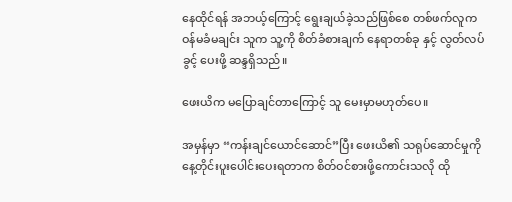နေထိုင်ရန် အဘယ့်ကြောင့် ရွေးချယ်ခဲ့သည်ဖြစ်စေ တစ်ဖက်လူက ဝန်မခံမချင်း သူက သူ့ကို စိတ်ခံစားချက် နေရာတစ်ခု နှင့် လွတ်လပ်ခွင့် ပေးဖို့ ဆန္ဒရှိသည်။

ဖေးယိက မပြောချင်တာကြောင့် သူ မေးမှာမဟုတ်ပေ။

အမှန်မှာ “ကန်းချင်ယောင်ဆောင်”ပြီး ဖေးယိ၏ သရုပ်ဆောင်မှုကို နေ့တိုင်းပူးပေါင်းပေးရတာက စိတ်ဝင်စားဖို့ကောင်းသလို ထို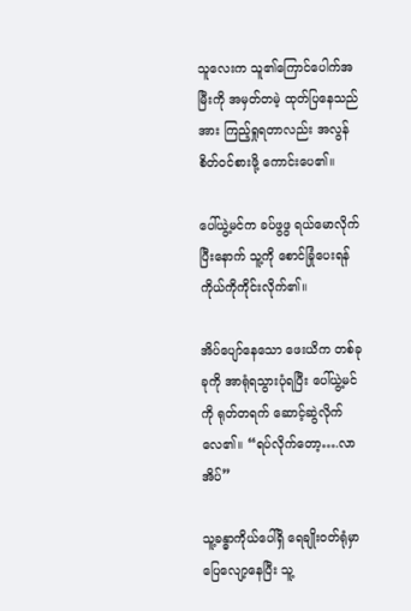သူလေးက သူ၏ကြောင်ပေါက်အမြီးကို အမှတ်တမဲ့ ထုတ်ပြနေသည်အား ကြည့်ရှုရတာလည်း အလွန်စိတ်ဝင်စားဖို့ ကောင်းပေ၏။

ပေါ်ယွဲ့မင်က ခပ်ဖွဖွ ရယ်မောလိုက်ပြီးနောက် သူ့ကို စောင်ခြုံပေးရန် ကိုယ်ကိုကိုင်းလိုက်၏။

အိပ်ပျော်နေသော ဖေးယိက တစ်ခုခုကို အာရုံရသွားပုံရပြီး ပေါ်ယွဲ့မင်ကို ရုတ်တရက် ဆောင့်ဆွဲလိုက်လေ၏။ “ရပ်လိုက်တော့….လာအိပ်”

သူ့ခန္ဓာကိုယ်ပေါ်ရှိ ရေချိုးဝတ်ရုံမှာ ပြေလျော့နေပြီး သူ့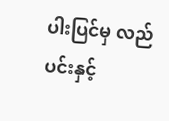ပါးပြင်မှ လည်ပင်းနှင့်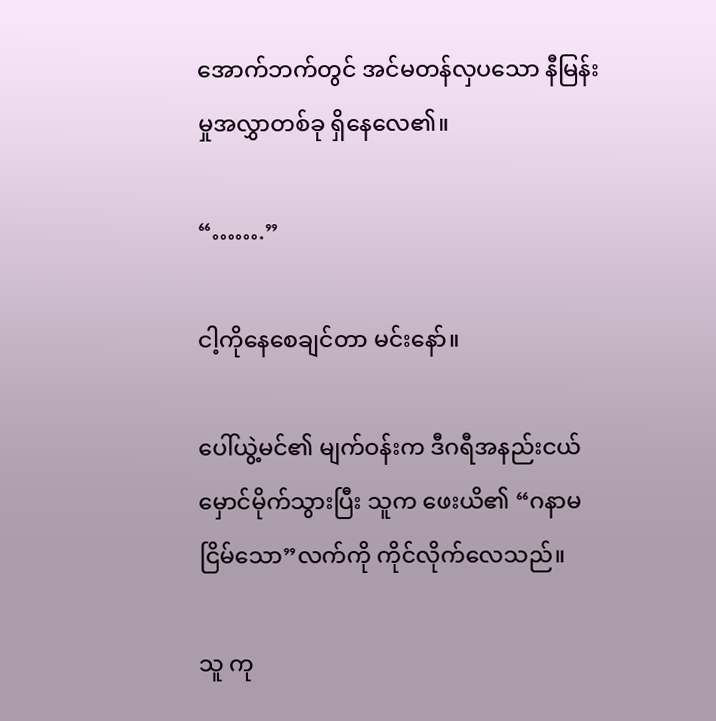အောက်ဘက်တွင် အင်မတန်လှပသော နီမြန်းမှုအလွှာတစ်ခု ရှိနေလေ၏။

“…….”

ငါ့ကိုနေစေချင်တာ မင်းနော်။

ပေါ်ယွဲ့မင်၏ မျက်ဝန်းက ဒီဂရီအနည်းငယ် မှောင်မိုက်သွားပြီး သူက ဖေးယိ၏ “ဂနာမငြိမ်သော”လက်ကို ကိုင်လိုက်လေသည်။

သူ ကု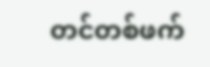တင်တစ်ဖက်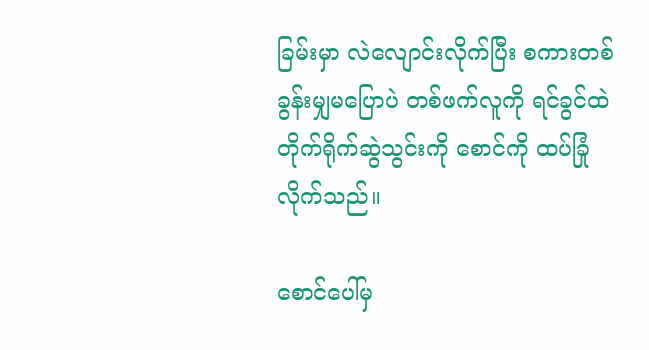ခြမ်းမှာ လဲလျောင်းလိုက်ပြီး စကားတစ်ခွန်းမျှမပြောပဲ တစ်ဖက်လူကို ရင်ခွင်ထဲ တိုက်ရိုက်ဆွဲသွင်းကို စောင်ကို ထပ်ခြုံလိုက်သည်။

စောင်ပေါ်မှ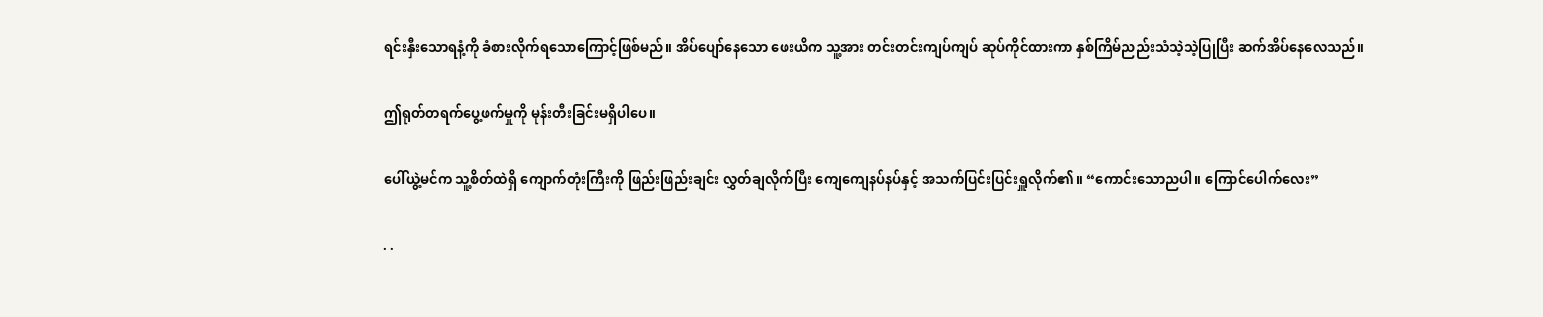ရင်းနှီးသောရနံ့ကို ခံစားလိုက်ရသောကြောင့်ဖြစ်မည်။ အိပ်ပျော်နေသော ဖေးယိက သူ့အား တင်းတင်းကျပ်ကျပ် ဆုပ်ကိုင်ထားကာ နှစ်ကြိမ်ညည်းသံသဲ့သဲ့ပြုပြီး ဆက်အိပ်နေလေသည်။

ဤရုတ်တရက်ပွေ့ဖက်မှုကို မုန်းတီးခြင်းမရှိပါပေ။

ပေါ်ယွဲ့မင်က သူ့စိတ်ထဲရှိ ကျောက်တုံးကြီးကို ဖြည်းဖြည်းချင်း လွှတ်ချလိုက်ပြီး ကျေကျေနပ်နပ်နှင့် အသက်ပြင်းပြင်းရှူလိုက်၏။ “ကောင်းသောညပါ။ ကြောင်ပေါက်လေး”

. .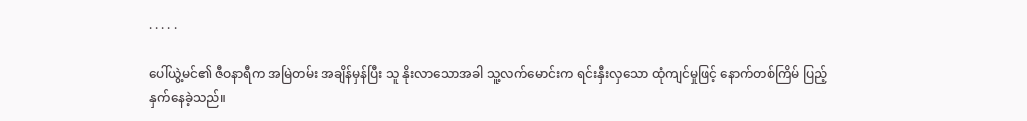. . . . .

ပေါ်ယွဲ့မင်၏ ဇီဝနာရီက အမြဲတမ်း အချိန်မှန်ပြီး သူ နိုးလာသောအခါ သူ့လက်မောင်းက ရင်းနှီးလှသော ထုံကျင်မှုဖြင့် နောက်တစ်ကြိမ် ပြည့်နှက်နေခဲ့သည်။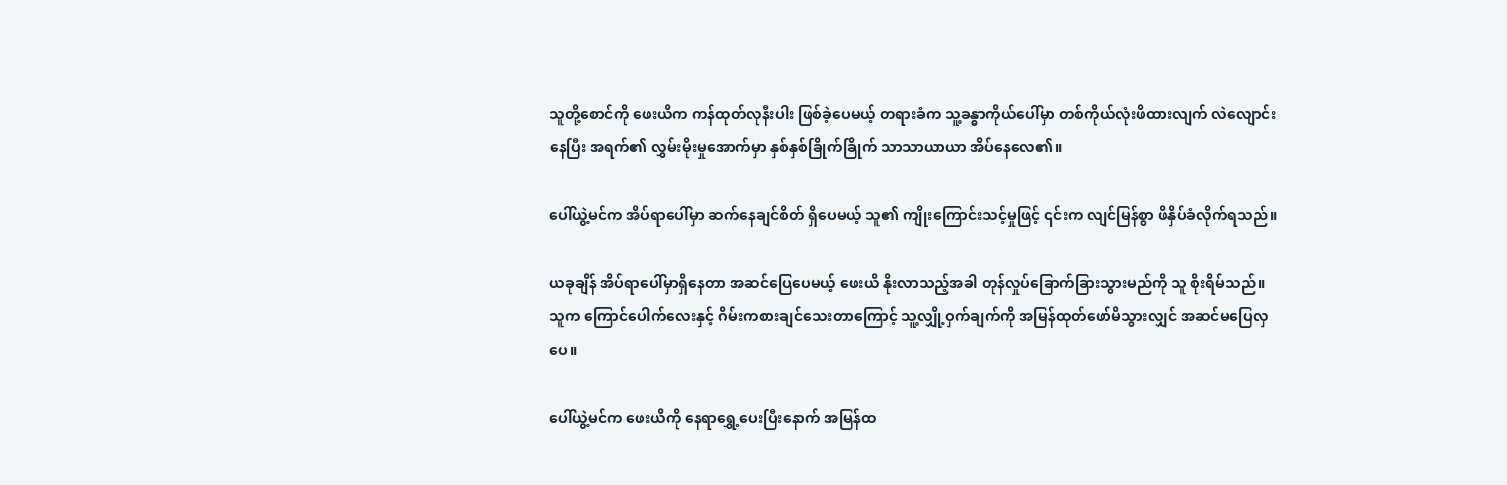သူတို့စောင်ကို ဖေးယိက ကန်ထုတ်လုနီးပါး ဖြစ်ခဲ့ပေမယ့် တရားခံက သူ့ခန္ဓာကိုယ်ပေါ်မှာ တစ်ကိုယ်လုံးဖိထားလျက် လဲလျောင်းနေပြီး အရက်၏ လွှမ်းမိုးမှုအောက်မှာ နှစ်နှစ်ခြိုက်ခြိုက် သာသာယာယာ အိပ်နေလေ၏။

ပေါ်ယွဲ့မင်က အိပ်ရာပေါ်မှာ ဆက်နေချင်စိတ် ရှိပေမယ့် သူ၏ ကျိုးကြောင်းသင့်မှုဖြင့် ၎င်းက လျင်မြန်စွာ ဖိနှိပ်ခံလိုက်ရသည်။

ယခုချိန် အိပ်ရာပေါ်မှာရှိနေတာ အဆင်ပြေပေမယ့် ဖေးယိ နိုးလာသည့်အခါ တုန်လှုပ်ခြောက်ခြားသွားမည်ကို သူ စိုးရိမ်သည်။ သူက ကြောင်ပေါက်လေးနှင့် ဂိမ်းကစားချင်သေးတာကြောင့် သူ့လျှို့ဝှက်ချက်ကို အမြန်ထုတ်ဖော်မိသွားလျှင် အဆင်မပြေလှပေ။

ပေါ်ယွဲ့မင်က ဖေးယိကို နေရာရွှေ့ပေးပြီးနောက် အမြန်ထ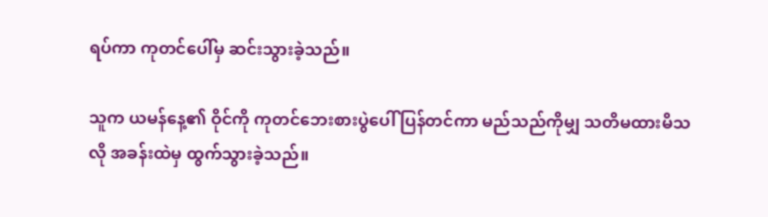ရပ်ကာ ကုတင်ပေါ်မှ ဆင်းသွားခဲ့သည်။

သူက ယမန်နေ့၏ ဝိုင်ကို ကုတင်ဘေးစားပွဲပေါ် ပြန်တင်ကာ မည်သည်ကိုမျှ သတိမထားမိသလို အခန်းထဲမှ ထွက်သွားခဲ့သည်။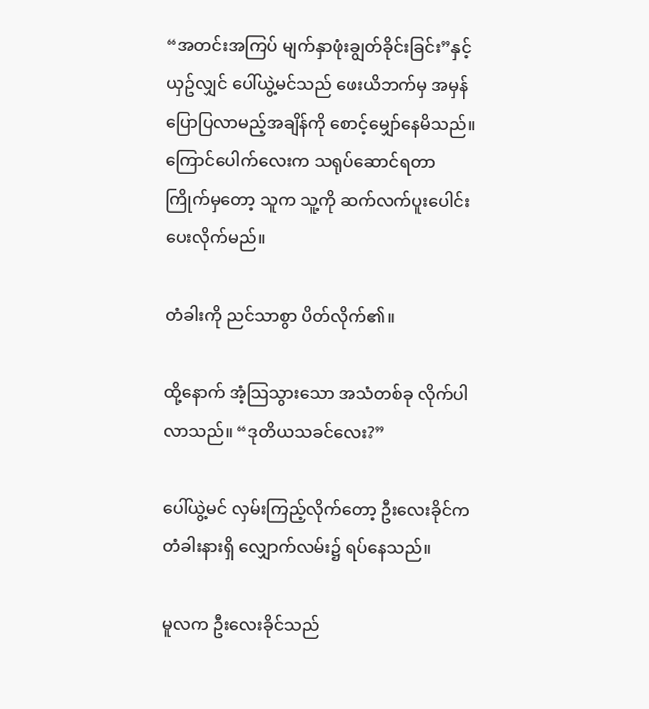“အတင်းအကြပ် မျက်နှာဖုံးချွတ်ခိုင်းခြင်း”နှင့် ယှဥ်လျှင် ပေါ်ယွဲ့မင်သည် ဖေးယိဘက်မှ အမှန်ပြောပြလာမည့်အချိန်ကို စောင့်မျှော်နေမိသည်။ ကြောင်ပေါက်လေးက သရုပ်ဆောင်ရတာ ကြိုက်မှတော့ သူက သူ့ကို ဆက်လက်ပူးပေါင်းပေးလိုက်မည်။

တံခါးကို ညင်သာစွာ ပိတ်လိုက်၏။

ထို့နောက် အံ့သြသွားသော အသံတစ်ခု လိုက်ပါလာသည်။ “ဒုတိယသခင်လေး?”

ပေါ်ယွဲ့မင် လှမ်းကြည့်လိုက်တော့ ဦးလေးခိုင်က တံခါးနားရှိ လျှောက်လမ်း၌ ရပ်နေသည်။

မူလက ဦးလေးခိုင်သည်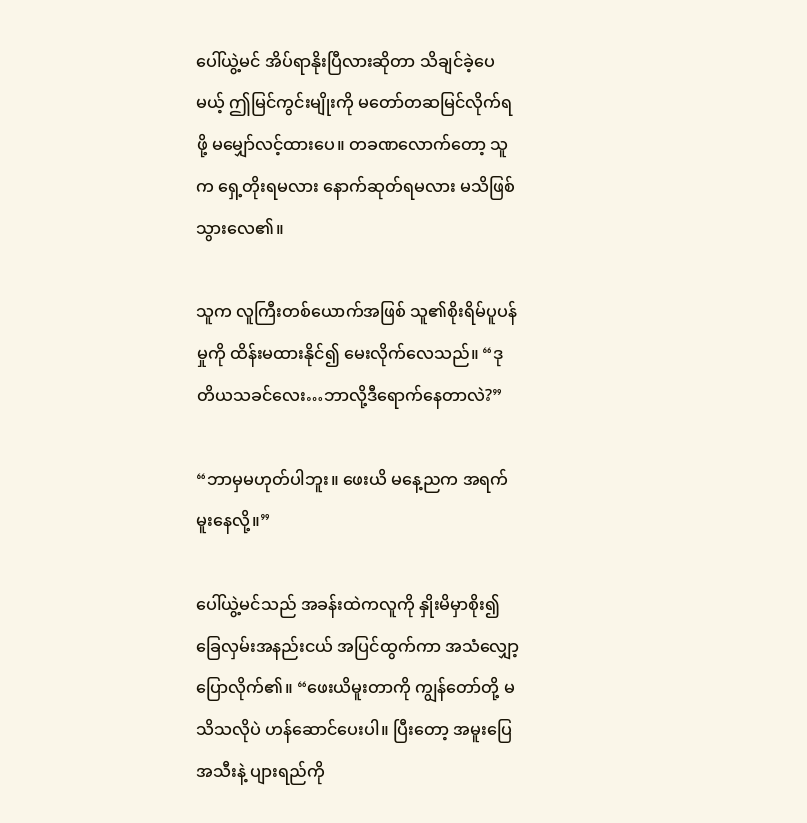ပေါ်ယွဲ့မင် အိပ်ရာနိုးပြီလားဆိုတာ သိချင်ခဲ့ပေမယ့် ဤမြင်ကွင်းမျိုးကို မတော်တဆမြင်လိုက်ရဖို့ မမျှော်လင့်ထားပေ။ တခဏလောက်တော့ သူက ရှေ့တိုးရမလား နောက်ဆုတ်ရမလား မသိဖြစ်သွားလေ၏။

သူက လူကြီးတစ်ယောက်အဖြစ် သူ၏စိုးရိမ်ပူပန်မှုကို ထိန်းမထားနိုင်၍ မေးလိုက်လေသည်။ “ဒုတိယသခင်လေး…ဘာလို့ဒီရောက်နေတာလဲ?”

“ဘာမှမဟုတ်ပါဘူး။ ဖေးယိ မနေ့ညက အရက်မူးနေလို့။”

ပေါ်ယွဲ့မင်သည် အခန်းထဲကလူကို နှိုးမိမှာစိုး၍ ခြေလှမ်းအနည်းငယ် အပြင်ထွက်ကာ အသံလျှော့ပြောလိုက်၏။ “ဖေးယိမူးတာကို ကျွန်တော်တို့ မသိသလိုပဲ ဟန်ဆောင်ပေးပါ။ ပြီးတော့ အမူးပြေ အသီးနဲ့ ပျားရည်ကို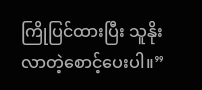ကြိုပြင်ထားပြီး သူနိုးလာတဲ့စောင့်ပေးပါ။”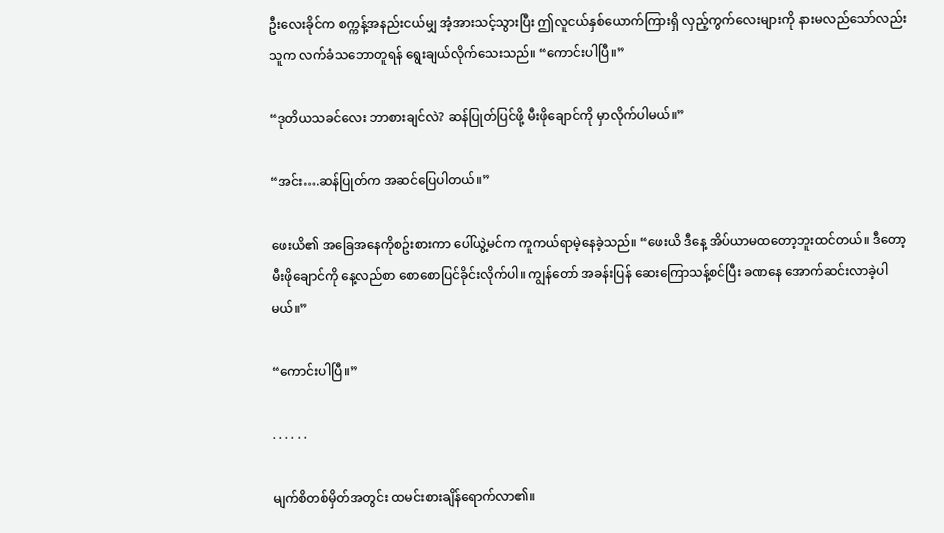ဦးလေးခိုင်က စက္ကန့်အနည်းငယ်မျှ အံ့အားသင့်သွားပြီး ဤလူငယ်နှစ်ယောက်ကြားရှိ လှည့်ကွက်လေးများကို နားမလည်သော်လည်း သူက လက်ခံသဘောတူရန် ရွေးချယ်လိုက်သေးသည်။ “ကောင်းပါပြီ။”

“ဒုတိယသခင်လေး ဘာစားချင်လဲ? ဆန်ပြုတ်ပြင်ဖို့ မီးဖိုချောင်ကို မှာလိုက်ပါမယ်။”

“အင်း….ဆန်ပြုတ်က အဆင်ပြေပါတယ်။”

ဖေးယိ၏ အခြေအနေကိုစဥ်းစားကာ ပေါ်ယွဲ့မင်က ကူကယ်ရာမဲ့နေခဲ့သည်။ “ဖေးယိ ဒီနေ့ အိပ်ယာမထတော့ဘူးထင်တယ်။ ဒီတော့ မီးဖိုချောင်ကို နေ့လည်စာ စောစောပြင်ခိုင်းလိုက်ပါ။ ကျွန်တော် အခန်းပြန် ဆေးကြောသန့်စင်ပြီး ခဏနေ အောက်ဆင်းလာခဲ့ပါမယ်။”

“ကောင်းပါပြီ။”

. . . . . .

မျက်စိတစ်မှိတ်အတွင်း ထမင်းစားချိန်ရောက်လာ၏။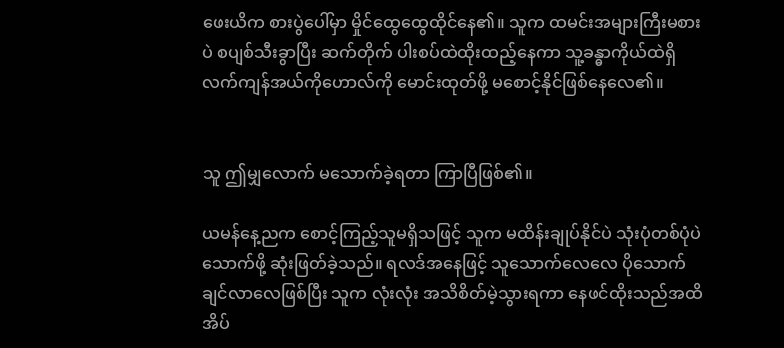ဖေးယိက စားပွဲပေါ်မှာ မှိုင်ထွေထွေထိုင်နေ၏။ သူက ထမင်းအများကြီးမစားပဲ စပျစ်သီးခွာပြီး ဆက်တိုက် ပါးစပ်ထဲထိုးထည့်နေကာ သူ့ခန္ဓာကိုယ်ထဲရှိ လက်ကျန်အယ်ကိုဟောလ်ကို မောင်းထုတ်ဖို့ မစောင့်နိုင်ဖြစ်နေလေ၏။


သူ ဤမျှလောက် မသောက်ခဲ့ရတာ ကြာပြီဖြစ်၏။

ယမန်နေ့ညက စောင့်ကြည့်သူမရှိသဖြင့် သူက မထိန်းချုပ်နိုင်ပဲ သုံးပုံတစ်ပုံပဲ သောက်ဖို့ ဆုံးဖြတ်ခဲ့သည်။ ရလဒ်အနေဖြင့် သူသောက်လေလေ ပိုသောက်ချင်လာလေဖြစ်ပြီး သူက လုံးလုံး အသိစိတ်မဲ့သွားရကာ နေဖင်ထိုးသည်အထိ အိပ်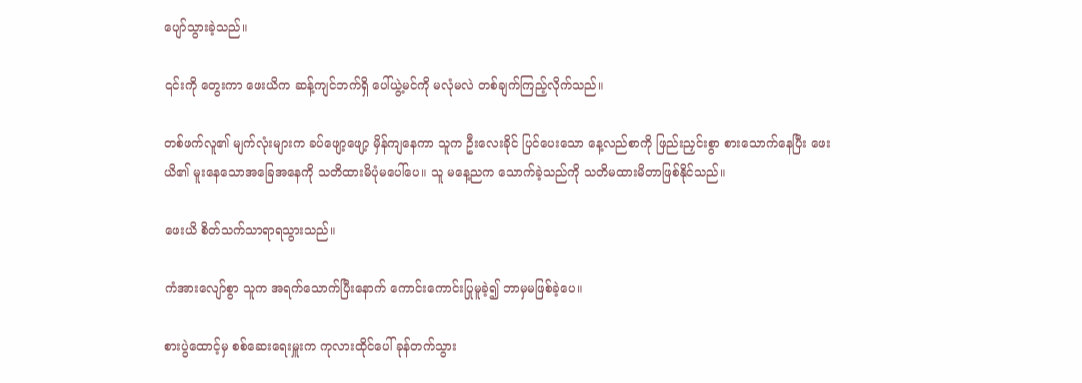ပျော်သွားခဲ့သည်။

၎င်းကို တွေးကာ ဖေးယိက ဆန့်ကျင်ဘက်ရှိ ပေါ်ယွဲ့မင်ကို မလုံမလဲ တစ်ချက်ကြည့်လိုက်သည်။

တစ်ဖက်လူ၏ မျက်လုံးများက ခပ်ဖျော့ဖျော့ မှိန်ကျနေကာ သူက ဦးလေးခိုင် ပြင်ပေးသော နေ့လည်စာကို ဖြည်းညှင်းစွာ စားသောက်နေပြီး ဖေးယိ၏ မူးနေသောအခြေအနေကို သတိထားမိပုံမပေါ်ပေ။ သူ မနေ့ညက သောက်ခဲ့သည်ကို သတိမထားမိတာဖြစ်နိုင်သည်။

ဖေးယိ စိတ်သက်သာရာရသွားသည်။

ကံအားလျော်စွာ သူက အရက်သောက်ပြီးနောက် ကောင်းကောင်းပြုမူခဲ့၍ ဘာမှမဖြစ်ခဲ့ပေ။

စားပွဲထောင့်မှ စစ်ဆေးရေးမှူးက ကုလားထိုင်ပေါ် ခုန်တက်သွား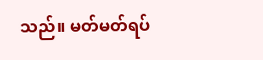သည်။ မတ်မတ်ရပ်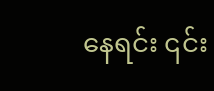နေရင်း ၎င်း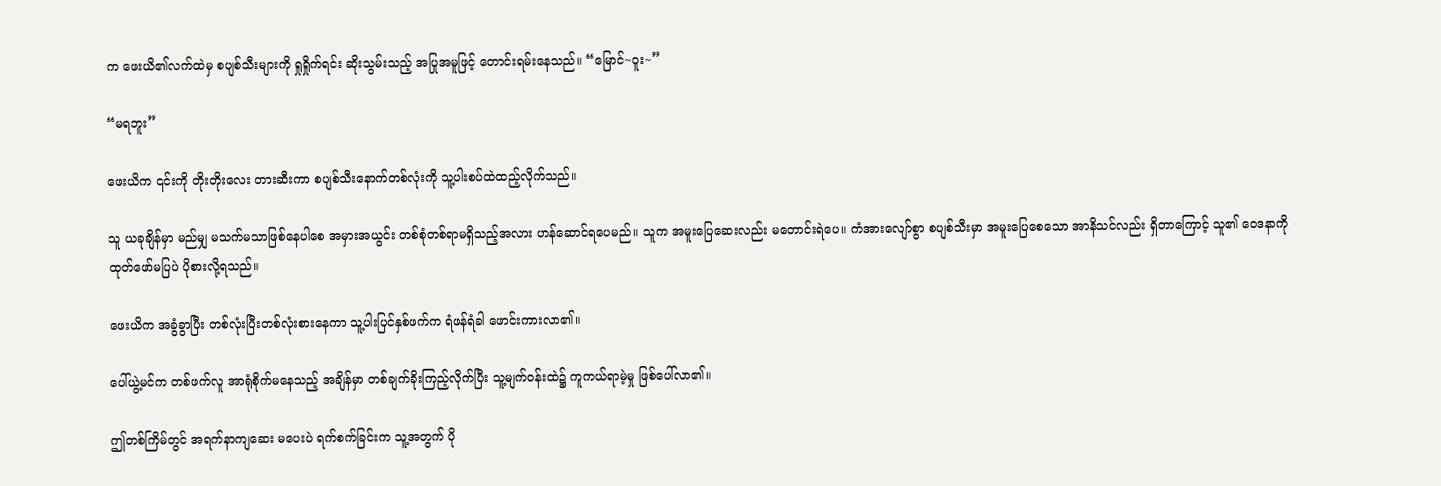က ဖေးယိ၏လက်ထဲမှ စပျစ်သီးများကို ရှုရှိုက်ရင်း ဆိုးသွမ်းသည့် အပြုအမူဖြင့် တောင်းရမ်းနေသည်။ “မြောင်~ဝူး~”

“မရဘူး”

ဖေးယိက ၎င်းကို တိုးတိုးလေး တားဆီးကာ စပျစ်သီးနောက်တစ်လုံးကို သူ့ပါးစပ်ထဲထည့်လိုက်သည်။

သူ ယခုချိန်မှာ မည်မျှ မသက်မသာဖြစ်နေပါစေ အမှားအယွင်း တစ်စုံတစ်ရာမရှိသည့်အလား ဟန်ဆောင်ရပေမည်။ သူက အမူးပြေဆေးလည်း မတောင်းရဲပေ။ ကံအားလျော်စွာ စပျစ်သီးမှာ အမူးပြေစေသော အာနိသင်လည်း ရှိတာကြောင့် သူ၏ ဝေဒနာကို ထုတ်ဖော်မပြပဲ ပိုစားလို့ရသည်။

ဖေးယိက အခွံခွာပြီး တစ်လုံးပြီးတစ်လုံးစားနေကာ သူ့ပါးပြင်နှစ်ဖက်က ရံဖန်ရံခါ ဖောင်းကားလာ၏။

ပေါ်ယွဲ့မင်က တစ်ဖက်လူ အာရုံစိုက်မနေသည့် အချိန်မှာ တစ်ချက်ခိုးကြည့်လိုက်ပြီး သူ့မျက်ဝန်းထဲ၌ ကူကယ်ရာမဲ့မှု ဖြစ်ပေါ်လာ၏။

ဤတစ်ကြိမ်တွင် အရက်နာကျဆေး မပေးပဲ ရက်စက်ခြင်းက သူ့အတွက် ပို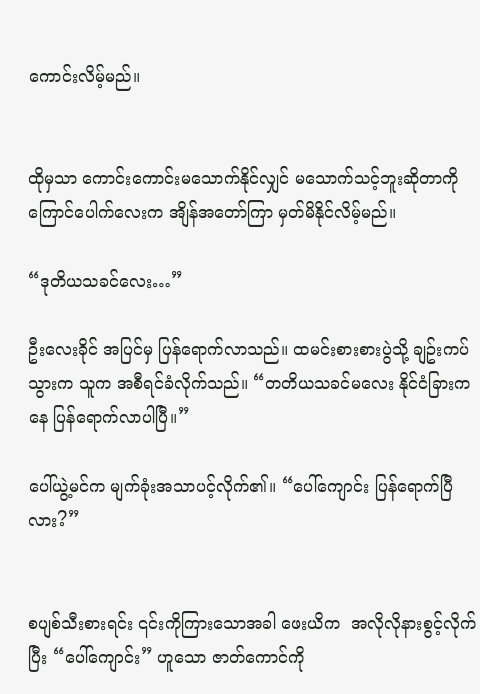ကောင်းလိမ့်မည်။


ထိုမှသာ ကောင်းကောင်းမသောက်နိုင်လျှင် မသောက်သင့်ဘူးဆိုတာကို ကြောင်ပေါက်လေးက အျိန်အတော်ကြာ မှတ်မိနိုင်လိမ့်မည်။

“ဒုတိယသခင်လေး…”

ဦးလေးခိုင် အပြင်မှ ပြန်ရောက်လာသည်။ ထမင်းစားစားပွဲသို့ ချဥ်းကပ်သွားက သူက အစီရင်ခံလိုက်သည်။ “တတိယသခင်မလေး နိုင်ငံခြားကနေ ပြန်ရောက်လာပါပြီ။”

ပေါ်ယွဲ့မင်က မျက်ခုံးအသာပင့်လိုက်၏။ “ပေါ်ကျောင်း ပြန်ရောက်ပြီလား?”


စပျစ်သီးစားရင်း ၎င်းကိုကြားသောအခါ ဖေးယိက  အလိုလိုနားစွင့်လိုက်ပြီး “ပေါ်ကျောင်း” ဟူသော ဇာတ်ကောင်ကို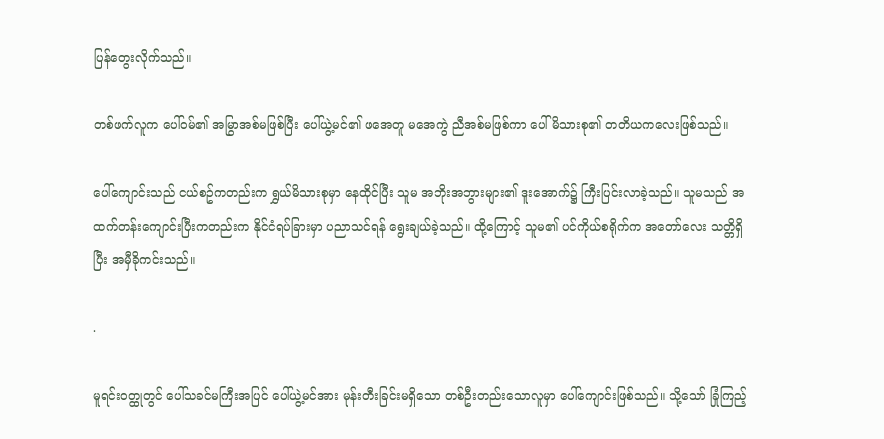ပြန်တွေးလိုက်သည်။

တစ်ဖက်လူက ပေါ်ဝမ်၏ အမြွာအစ်မဖြစ်ပြီး ပေါ်ယွဲ့မင်၏ ဖအေတူ မအေကွဲ ညီအစ်မဖြစ်ကာ ပေါ်မိသားစု၏ တတိယကလေးဖြစ်သည်။

ပေါ်ကျောင်းသည် ငယ်စဥ်ကတည်းက ရွှယ်မိသားစုမှာ နေထိုင်ပြီး သူမ အဘိုးအဘွားများ၏ ဒူးအောက်၌ ကြီးပြင်းလာခဲ့သည်။ သူမသည် အထက်တန်းကျောင်းပြီးကတည်းက နိုင်ငံရပ်ခြားမှာ ပညာသင်ရန် ရွေးချယ်ခဲ့သည်။ ထို့ကြောင့် သူမ၏ ပင်ကိုယ်စရိုက်က အတော်လေး သတ္တိရှိပြီး အမှီခိုကင်းသည်။

.

မူရင်းဝတ္ထုတွင် ပေါ်သခင်မကြီးအပြင် ပေါ်ယွဲ့မင်အား မုန်းတီးခြင်းမရှိသော တစ်ဦးတည်းသောလူမှာ ပေါ်ကျောင်းဖြစ်သည်။ သို့သော် ခြုံကြည့်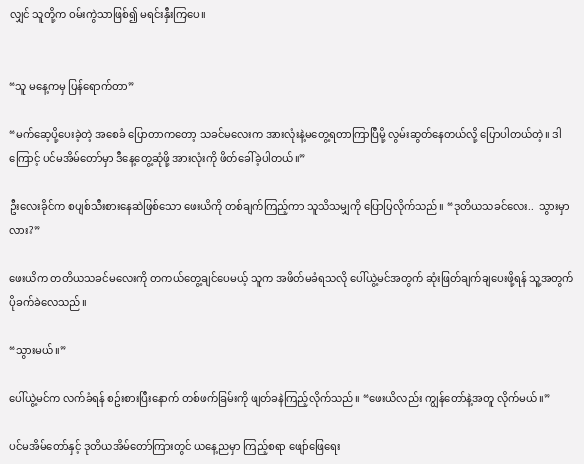လျှင် သူတို့က ဝမ်းကွဲသာဖြစ်၍ မရင်းနှီးကြပေ။


“သူ မနေ့ကမှ ပြန်ရောက်တာ”

“မက်ဆေ့ပို့ပေးခဲ့တဲ့ အစေခံ ပြောတာကတော့ သခင်မလေးက အားလုံးနဲ့မတွေ့ရတာကြာပြီမို့ လွမ်းဆွတ်နေတယ်လို့ ပြောပါတယ်တဲ့။ ဒါကြောင့် ပင်မအိမ်တော်မှာ ဒီနေ့တွေ့ဆုံဖို့ အားလုံးကို ဖိတ်ခေါ်ခဲ့ပါတယ်။”

ဦးလေးခိုင်က စပျစ်သီးစားနေဆဲဖြစ်သော ဖေးယိကို တစ်ချက်ကြည့်ကာ သူသိသမျှကို ပြောပြလိုက်သည်။ “ဒုတိယသခင်လေး..  သွားမှာလား?”

ဖေးယိက တတိယသခင်မလေးကို တကယ်တွေ့ချင်ပေမယ့် သူက အဖိတ်မခံရသလို ပေါ်ယွဲ့မင်အတွက် ဆုံးဖြတ်ချက်ချပေးဖို့ရန် သူ့အတွက် ပိုခက်ခဲလေသည်။

“သွားမယ်။”

ပေါ်ယွဲ့မင်က လက်ခံရန် စဥ်းစားပြီးနောက် တစ်ဖက်ခြမ်းကို ဖျတ်ခနဲကြည့်လိုက်သည်။ “ဖေးယိလည်း ကျွန်တော်နဲ့အတူ လိုက်မယ်။”

ပင်မအိမ်တော်နှင့် ဒုတိယအိမ်တော်ကြားတွင် ယနေ့ညမှာ ကြည့်စရာ ဖျော်ဖြေရေး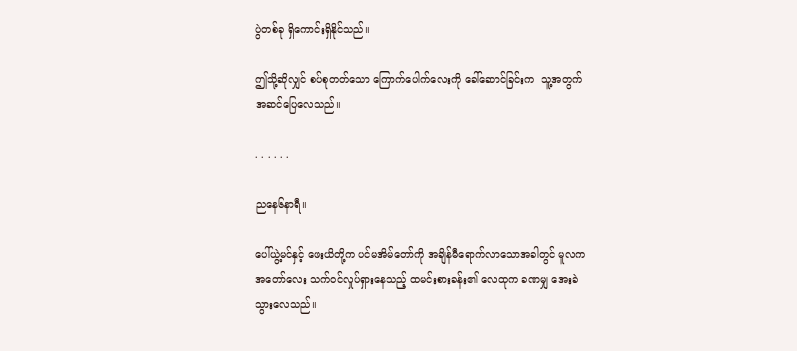ပွဲတစ်ခု ရှိကောင်းရှိနိုင်သည်။

ဤသို့ဆိုလျှင် စပ်စုတတ်သော ကြောက်ပေါက်လေးကို ခေါ်ဆောင်ခြင်းက  သူ့အတွက် အဆင်ပြေလေသည်။

. . . . . .

ညနေ၆နာရီ။

ပေါ်ယွဲ့မင်နှင့် ဖေးယိတို့က ပင်မအိမ်တော်ကို အချိန်မီရောက်လာသောအခါတွင် မူလက အတော်လေး သက်ဝင်လှုပ်ရှားနေသည့် ထမင်းစားခန်း၏ လေထုက ခဏမျှ အေးခဲသွားလေသည်။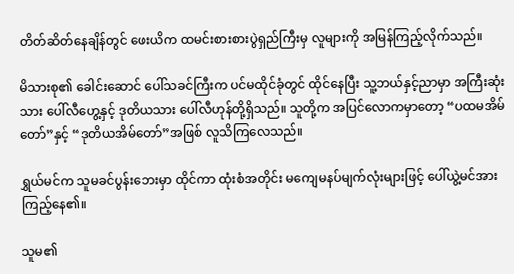တိတ်ဆိတ်နေချိန်တွင် ဖေးယိက ထမင်းစားစားပွဲရှည်ကြီးမှ လူများကို အမြန်ကြည့်လိုက်သည်။

မိသားစု၏ ခေါင်းဆောင် ပေါ်သခင်ကြီးက ပင်မထိုင်ခုံတွင် ထိုင်နေပြီး သူ့ဘယ်နှင့်ညာမှာ အကြီးဆုံးသား ပေါ်လီဟွေ့နှင့် ဒုတိယသား ပေါ်လီဟုန်တို့ရှိသည်။ သူတို့က အပြင်လောကမှာတော့ “ပထမအိမ်တော်”နှင့် “ဒုတိယအိမ်တော်”အဖြစ် လူသိကြလေသည်။

ရွှယ်မင်က သူမခင်ပွန်းဘေးမှာ ထိုင်ကာ ထုံးစံအတိုင်း မကျေမနပ်မျက်လုံးများဖြင့် ပေါ်ယွဲ့မင်အား ကြည့်နေ၏။

သူမ၏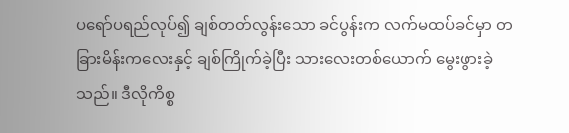ပရော်ပရည်လုပ်၍ ချစ်တတ်လွန်းသော ခင်ပွန်းက လက်မထပ်ခင်မှာ တခြားမိန်းကလေးနှင့် ချစ်ကြိုက်ခဲ့ပြီး သားလေးတစ်ယောက် မွေးဖွားခဲ့သည်။ ဒီလိုကိစ္စ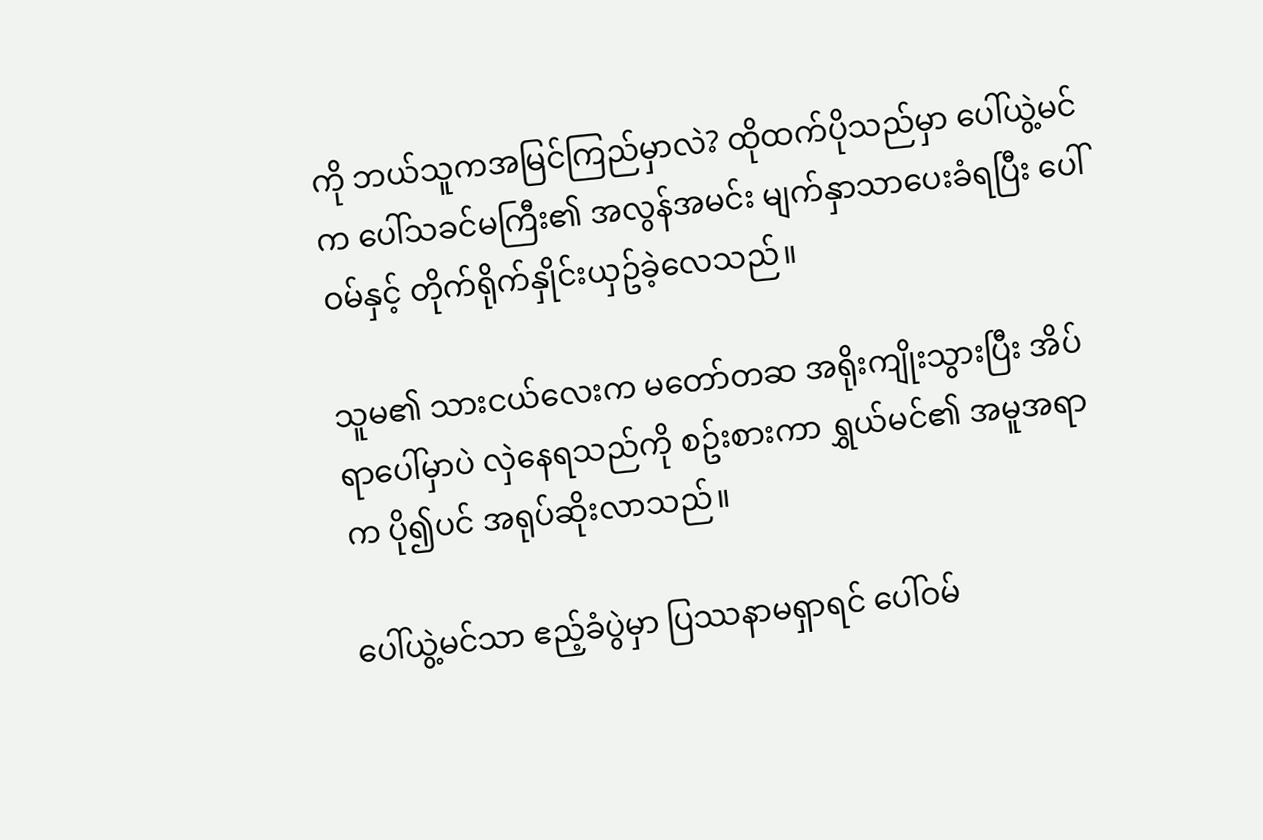ကို ဘယ်သူကအမြင်ကြည်မှာလဲ? ထိုထက်ပိုသည်မှာ ပေါ်ယွဲ့မင်က ပေါ်သခင်မကြီး၏ အလွန်အမင်း မျက်နှာသာပေးခံရပြီး ပေါ်ဝမ်နှင့် တိုက်ရိုက်နှိုင်းယှဥ်ခဲ့လေသည်။

သူမ၏ သားငယ်လေးက မတော်တဆ အရိုးကျိုးသွားပြီး အိပ်ရာပေါ်မှာပဲ လှဲနေရသည်ကို စဥ်းစားကာ ရွှယ်မင်၏ အမူအရာက ပို၍ပင် အရုပ်ဆိုးလာသည်။

ပေါ်ယွဲ့မင်သာ ဧည့်ခံပွဲမှာ ပြဿနာမရှာရင် ပေါ်ဝမ်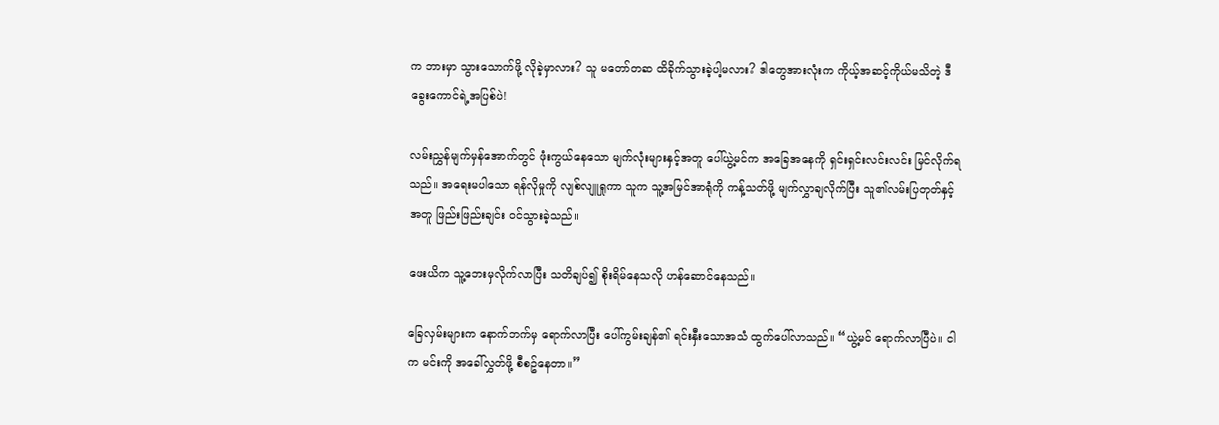က ဘားမှာ သွားသောက်ဖို့ လိုခဲ့မှာလား? သူ မတော်တဆ ထိခိုက်သွားခဲ့ပါ့မလား? ဒါတွေအားလုံးက ကိုယ့်အဆင့်ကိုယ်မသိတဲ့ ဒီခွေးကောင်ရဲ့အပြစ်ပဲ!

လမ်းညွှန်မျက်မှန်အောက်တွင် ဖုံးကွယ်နေသော မျက်လုံးများနှင့်အတူ ပေါ်ယွဲ့မင်က အခြေအနေကို ရှင်းရှင်းလင်းလင်း မြင်လိုက်ရသည်။ အရေးမပါသော ရန်လိုမှုကို လျစ်လျူရှုကာ သူက သူ့အမြင်အာရုံကို ကန့်သတ်ဖို့ မျက်လွှာချလိုက်ပြီး သူ၏လမ်းပြတုတ်နှင့်အတူ ဖြည်းဖြည်းချင်း ဝင်သွားခဲ့သည်။

ဖေးယိက သူ့ဘေးမှလိုက်လာပြီး သတိချပ်၍ စိုးရိမ်နေသလို ဟန်ဆောင်နေသည်။

ခြေလှမ်းများက နောက်ဘက်မှ ရောက်လာပြီး ပေါ်ကွမ်းချန်၏ ရင်းနှီးသောအသံ ထွက်ပေါ်လာသည်။ “ယွဲ့မင် ရောက်လာပြီပဲ။ ငါက မင်းကို အခေါ်လွှတ်ဖို့ စီစဥ်နေတာ။”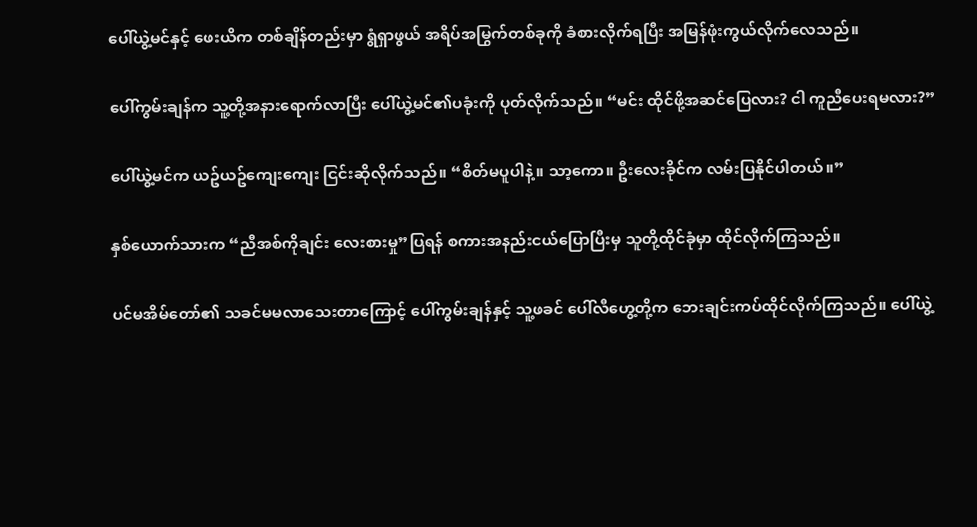ပေါ်ယွဲ့မင်နှင့် ဖေးယိက တစ်ချိန်တည်းမှာ ရွံရှာဖွယ် အရိပ်အမြွက်တစ်ခုကို ခံစားလိုက်ရပြီး အမြန်ဖုံးကွယ်လိုက်လေသည်။

ပေါ်ကွမ်းချန်က သူ့တို့အနားရောက်လာပြီး ပေါ်ယွဲ့မင်၏ပခုံးကို ပုတ်လိုက်သည်။ “မင်း ထိုင်ဖို့အဆင်ပြေလား? ငါ ကူညီပေးရမလား?”

ပေါ်ယွဲ့မင်က ယဥ်ယဥ်ကျေးကျေး ငြင်းဆိုလိုက်သည်။ “စိတ်မပူပါနဲ့။ သာ့ကော။ ဦးလေးခိုင်က လမ်းပြနိုင်ပါတယ်။”

နှစ်ယောက်သားက “ညီအစ်ကိုချင်း လေးစားမှု”ပြရန် စကားအနည်းငယ်ပြောပြီးမှ သူတို့ထိုင်ခုံမှာ ထိုင်လိုက်ကြသည်။

ပင်မအိမ်တော်၏ သခင်မမလာသေးတာကြောင့် ပေါ်ကွမ်းချန်နှင့် သူ့ဖခင် ပေါ်လီဟွေ့တို့က ဘေးချင်းကပ်ထိုင်လိုက်ကြသည်။ ပေါ်ယွဲ့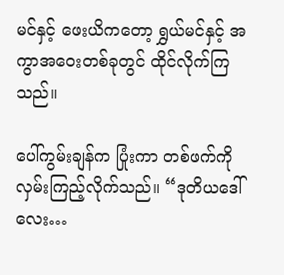မင်နှင့် ဖေးယိကတော့ ရွှယ်မင်နှင့် အကွာအဝေးတစ်ခုတွင် ထိုင်လိုက်ကြသည်။

ပေါ်ကွမ်းချန်က ပြုံးကာ တစ်ဖက်ကို လှမ်းကြည့်လိုက်သည်။ “ဒုတိယဒေါ်လေး…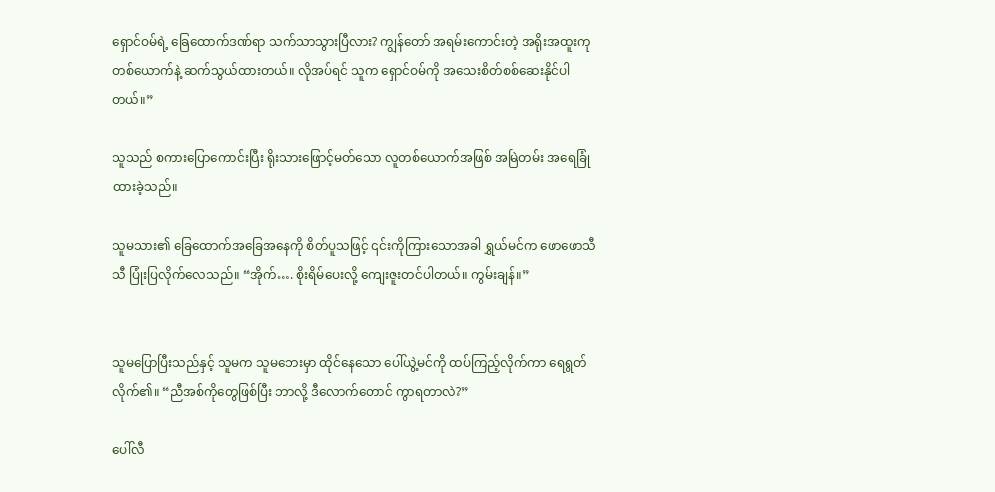ရှောင်ဝမ်ရဲ့ ခြေထောက်ဒဏ်ရာ သက်သာသွားပြီလား? ကျွန်တော် အရမ်းကောင်းတဲ့ အရိုးအထူးကုတစ်ယောက်နဲ့ ဆက်သွယ်ထားတယ်။ လိုအပ်ရင် သူက ရှောင်ဝမ်ကို အသေးစိတ်စစ်ဆေးနိုင်ပါတယ်။”

သူသည် စကားပြောကောင်းပြီး ရိုးသားဖြောင့်မတ်သော လူတစ်ယောက်အဖြစ် အမြဲတမ်း အရေခြုံထားခဲ့သည်။

သူမသား၏ ခြေထောက်အခြေအနေကို စိတ်ပူသဖြင့် ၎င်းကိုကြားသောအခါ ရွှယ်မင်က ဖောဖောသီသီ ပြုံးပြလိုက်လေသည်။ “အိုက်…. စိုးရိမ်ပေးလို့ ကျေးဇူးတင်ပါတယ်။ ကွမ်းချန်။”


သူမပြောပြီးသည်နှင့် သူမက သူမဘေးမှာ ထိုင်နေသော ပေါ်ယွဲ့မင်ကို ထပ်ကြည့်လိုက်ကာ ရေရွတ်လိုက်၏။ “ညီအစ်ကိုတွေဖြစ်ပြီး ဘာလို့ ဒီလောက်တောင် ကွာရတာလဲ?”

ပေါ်လီ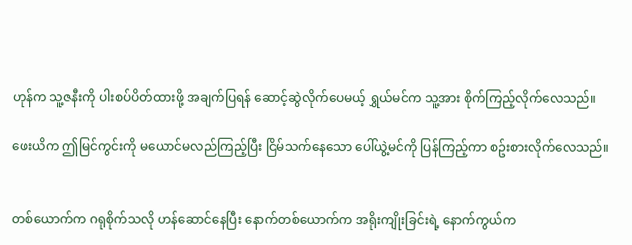ဟုန်က သူ့ဇနီးကို ပါးစပ်ပိတ်ထားဖို့ အချက်ပြရန် ဆောင့်ဆွဲလိုက်ပေမယ့် ရွှယ်မင်က သူ့အား စိုက်ကြည့်လိုက်လေသည်။

ဖေးယိက ဤမြင်ကွင်းကို မယောင်မလည်ကြည့်ပြီး ငြိမ်သက်နေသော ပေါ်ယွဲ့မင်ကို ပြန်ကြည့်ကာ စဥ်းစားလိုက်လေသည်။


တစ်ယောက်က ဂရုစိုက်သလို ဟန်ဆောင်နေပြီး နောက်တစ်ယောက်က အရိုးကျိုးခြင်းရဲ့ နောက်ကွယ်က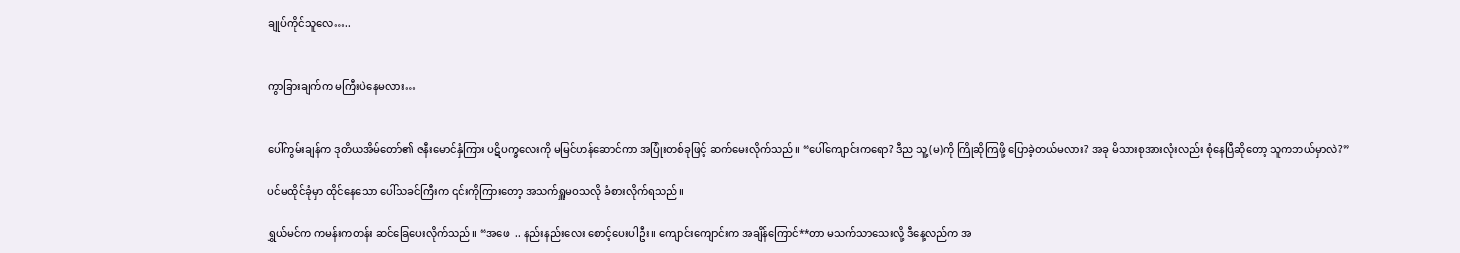ချုပ်ကိုင်သူလေ…..


ကွာခြားချက်က မကြီးပဲနေမလား…


ပေါ်ကွမ်းချန်က ဒုတိယအိမ်တော်၏ ဇနီးမောင်နှံကြား ပဋိပက္ခလေးကို မမြင်ဟန်ဆောင်ကာ အပြုံးတစ်ခုဖြင့် ဆက်မေးလိုက်သည်။ “ပေါ်ကျောင်းကရော? ဒီည သူ့(မ)ကို ကြိုဆိုကြဖို့ ပြောခဲ့တယ်မလား? အခု မိသားစုအားလုံးလည်း စုံနေပြီဆိုတော့ သူကဘယ်မှာလဲ?”

ပင်မထိုင်ခုံမှာ ထိုင်နေသော ပေါ်သခင်ကြီးက ၎င်းကိုကြားတော့ အသက်ရှူမဝသလို ခံစားလိုက်ရသည်။

ရွှယ်မင်က ကမန်းကတန်း ဆင်ခြေပေးလိုက်သည်။ “အဖေ  .. နည်းနည်းလေး စောင့်ပေးပါဦး။ ကျောင်းကျောင်းက အချိန်ကြောင်**တာ မသက်သာသေးလို့ ဒီနေ့လည်က အ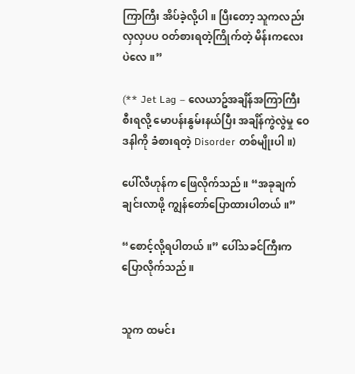ကြာကြီး အိပ်ခဲ့လို့ပါ။ ပြီးတော့ သူကလည်း လှလှပပ ဝတ်စားရတဲ့ကြိုက်တဲ့ မိန်းကလေးပဲလေ။”

(** Jet Lag – လေယာဥ်အချိန်အကြာကြီးစီးရလို့ မောပန်းနွမ်းနယ်ပြီး အချိန်ကွဲလွဲမှု ဝေဒနါကို ခံစားရတဲ့ Disorder တစ်မျိုးပါ။)

ပေါ်လီဟုန်က ဖြေလိုက်သည်။ “အခုချက်ချင်းလာဖို့ ကျွန်တော်ပြောထားပါတယ်။”

“စောင့်လို့ရပါတယ်။” ပေါ်သခင်ကြီးက ပြောလိုက်သည်။


သူက ထမင်း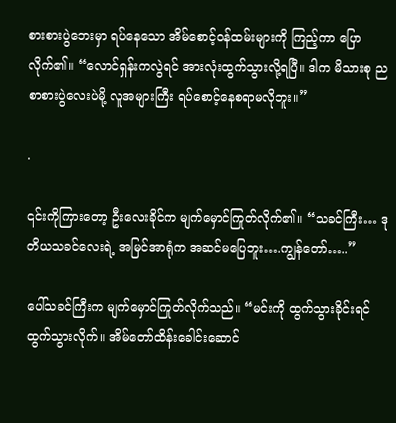စားစားပွဲဘေးမှာ ရပ်နေသော အိမ်စောင့်ဝန်ထမ်းများကို ကြည့်ကာ ပြောလိုက်၏။ “လောင်ရှန်းကလွဲရင် အားလုံးထွက်သွားလို့ရပြီ။ ဒါက မိသားစု ညစာစားပွဲလေးပဲမို့ လူအများကြီး ရပ်စောင့်နေစရာမလိုဘူး။”

.

၎င်းကိုကြားတော့ ဦးလေးခိုင်က မျက်မှောင်ကြုတ်လိုက်၏။ “သခင်ကြီး… ဒုတိယသခင်လေးရဲ့ အမြင်အာရုံက အဆင်မပြေဘူး….ကျွန်တော်…..”

ပေါ်သခင်ကြီးက မျက်မှောင်ကြုတ်လိုက်သည်။ “မင်းကို ထွက်သွားခိုင်းရင် ထွက်သွားလိုက်။ အိမ်တော်ထိန်းခေါင်းဆောင်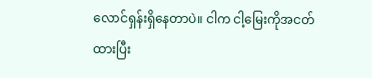လောင်ရှန်းရှိနေတာပဲ။ ငါက ငါ့မြေးကိုအငတ်ထားပြီး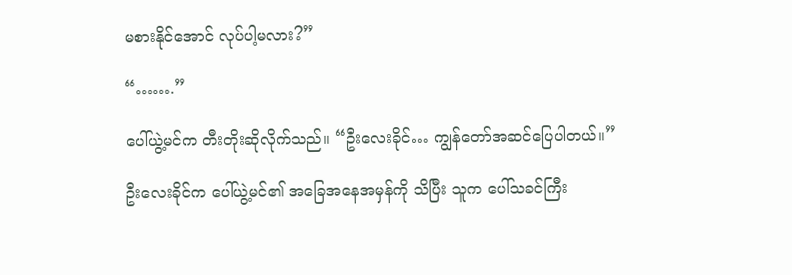မစားနိုင်အောင် လုပ်ပါ့မလား?”

“…….”

ပေါ်ယွဲ့မင်က တီးတိုးဆိုလိုက်သည်။ “ဦးလေးခိုင်… ကျွန်တော်အဆင်ပြေပါတယ်။”

ဦးလေးခိုင်က ပေါ်ယွဲ့မင်၏ အခြေအနေအမှန်ကို သိပြီး သူက ပေါ်သခင်ကြီး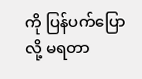ကို ပြန်ပက်ပြောလို့ မရတာ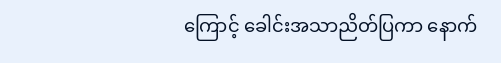ကြောင့် ခေါင်းအသာညိတ်ပြကာ နောက်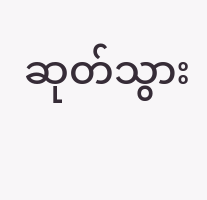ဆုတ်သွား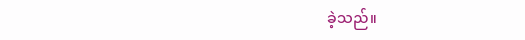ခဲ့သည်။